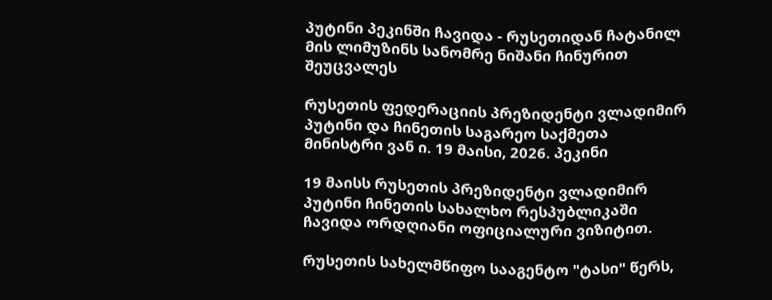პუტინი პეკინში ჩავიდა - რუსეთიდან ჩატანილ მის ლიმუზინს სანომრე ნიშანი ჩინურით შეუცვალეს

რუსეთის ფედერაციის პრეზიდენტი ვლადიმირ პუტინი და ჩინეთის საგარეო საქმეთა მინისტრი ვან ი. 19 მაისი, 2026. პეკინი

19 მაისს რუსეთის პრეზიდენტი ვლადიმირ პუტინი ჩინეთის სახალხო რესპუბლიკაში ჩავიდა ორდღიანი ოფიციალური ვიზიტით.

რუსეთის სახელმწიფო სააგენტო "ტასი" წერს,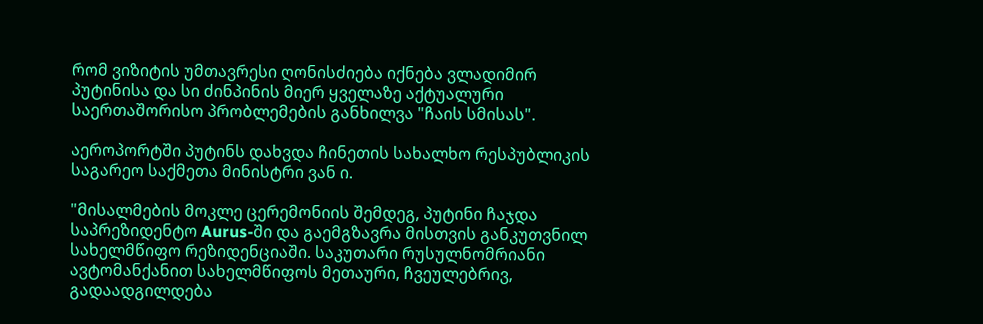რომ ვიზიტის უმთავრესი ღონისძიება იქნება ვლადიმირ პუტინისა და სი ძინპინის მიერ ყველაზე აქტუალური საერთაშორისო პრობლემების განხილვა "ჩაის სმისას".

აეროპორტში პუტინს დახვდა ჩინეთის სახალხო რესპუბლიკის საგარეო საქმეთა მინისტრი ვან ი.

"მისალმების მოკლე ცერემონიის შემდეგ, პუტინი ჩაჯდა საპრეზიდენტო Aurus-ში და გაემგზავრა მისთვის განკუთვნილ სახელმწიფო რეზიდენციაში. საკუთარი რუსულნომრიანი ავტომანქანით სახელმწიფოს მეთაური, ჩვეულებრივ, გადაადგილდება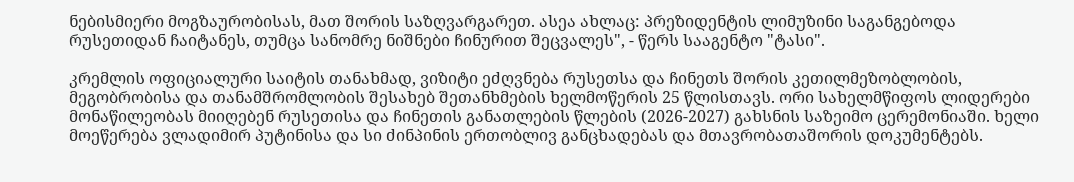ნებისმიერი მოგზაურობისას, მათ შორის საზღვარგარეთ. ასეა ახლაც: პრეზიდენტის ლიმუზინი საგანგებოდა რუსეთიდან ჩაიტანეს, თუმცა სანომრე ნიშნები ჩინურით შეცვალეს", - წერს სააგენტო "ტასი".

კრემლის ოფიციალური საიტის თანახმად, ვიზიტი ეძღვნება რუსეთსა და ჩინეთს შორის კეთილმეზობლობის, მეგობრობისა და თანამშრომლობის შესახებ შეთანხმების ხელმოწერის 25 წლისთავს. ორი სახელმწიფოს ლიდერები მონაწილეობას მიიღებენ რუსეთისა და ჩინეთის განათლების წლების (2026-2027) გახსნის საზეიმო ცერემონიაში. ხელი მოეწერება ვლადიმირ პუტინისა და სი ძინპინის ერთობლივ განცხადებას და მთავრობათაშორის დოკუმენტებს.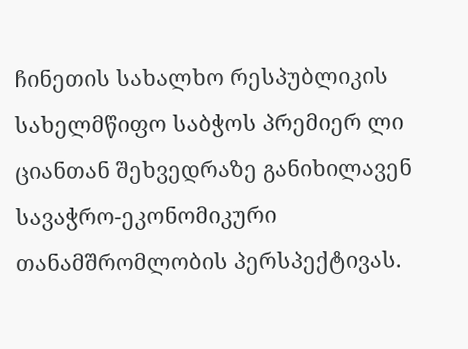ჩინეთის სახალხო რესპუბლიკის სახელმწიფო საბჭოს პრემიერ ლი ციანთან შეხვედრაზე განიხილავენ სავაჭრო-ეკონომიკური თანამშრომლობის პერსპექტივას.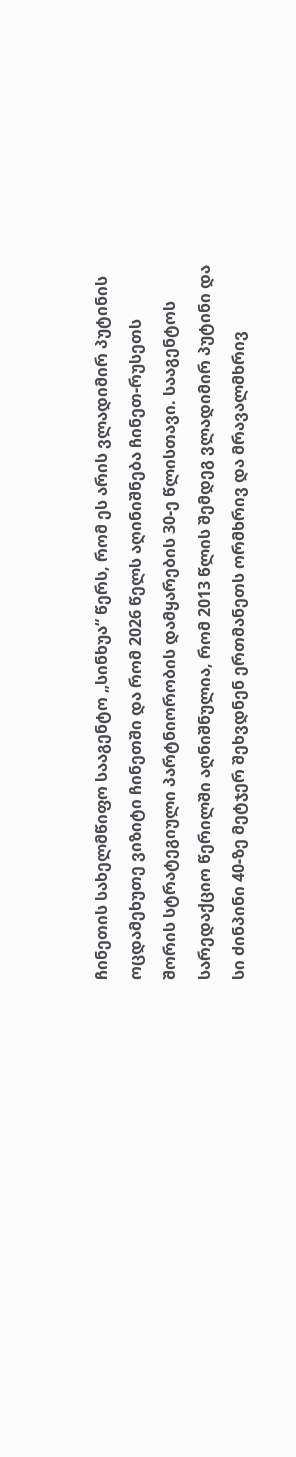ჩინეთის სახელმწიფო სააგენტო „სინხუა“ წერს, რომ ეს არის ვლადიმირ პუტინის ოცდამეხუთე ვიზიტი ჩინეთში და რომ 2026 წელს აღინიშნება ჩინეთ-რუსეთს შორის სტრატეგიული პარტნიორობის დამყარების 30-ე წლისთავი. სააგენტოს სარედაქციო წერილში აღნიშნულია, რომ 2013 წლის შემდეგ ვლადიმირ პუტინი და სი ძინპინი 40-ზე მეტჯერ შეხვდნენ ერთმანეთს ორმხრივ და მრავალმხრივ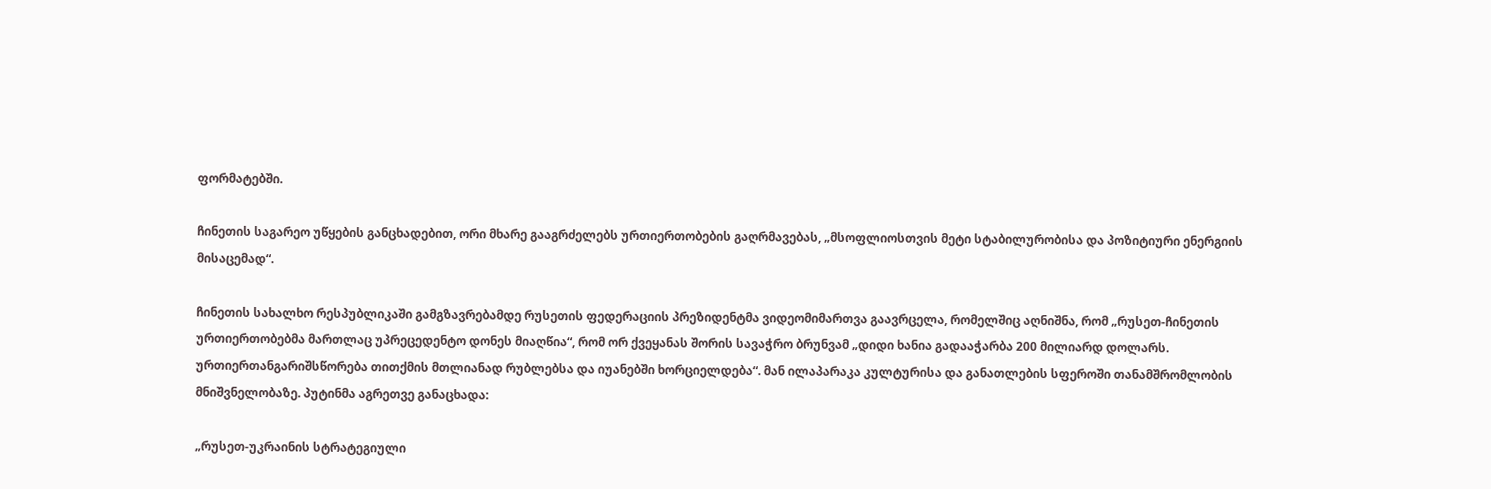ფორმატებში.

ჩინეთის საგარეო უწყების განცხადებით, ორი მხარე გააგრძელებს ურთიერთობების გაღრმავებას, „მსოფლიოსთვის მეტი სტაბილურობისა და პოზიტიური ენერგიის მისაცემად“.

ჩინეთის სახალხო რესპუბლიკაში გამგზავრებამდე რუსეთის ფედერაციის პრეზიდენტმა ვიდეომიმართვა გაავრცელა, რომელშიც აღნიშნა, რომ „რუსეთ-ჩინეთის ურთიერთობებმა მართლაც უპრეცედენტო დონეს მიაღწია“, რომ ორ ქვეყანას შორის სავაჭრო ბრუნვამ „დიდი ხანია გადააჭარბა 200 მილიარდ დოლარს. ურთიერთანგარიშსწორება თითქმის მთლიანად რუბლებსა და იუანებში ხორციელდება“. მან ილაპარაკა კულტურისა და განათლების სფეროში თანამშრომლობის მნიშვნელობაზე. პუტინმა აგრეთვე განაცხადა:

„რუსეთ-უკრაინის სტრატეგიული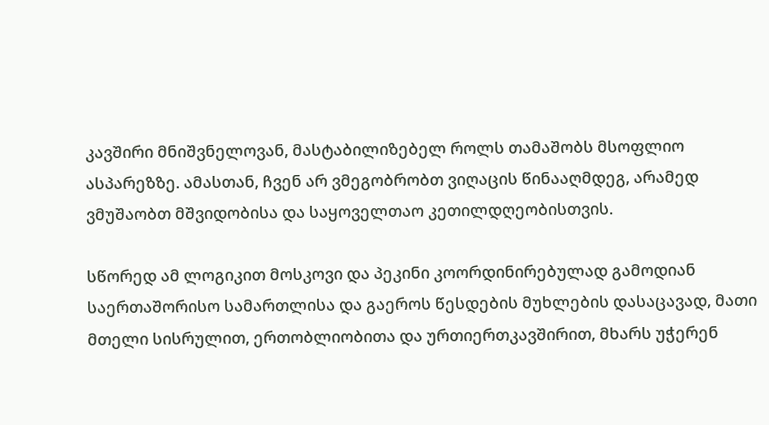კავშირი მნიშვნელოვან, მასტაბილიზებელ როლს თამაშობს მსოფლიო ასპარეზზე. ამასთან, ჩვენ არ ვმეგობრობთ ვიღაცის წინააღმდეგ, არამედ ვმუშაობთ მშვიდობისა და საყოველთაო კეთილდღეობისთვის.

სწორედ ამ ლოგიკით მოსკოვი და პეკინი კოორდინირებულად გამოდიან საერთაშორისო სამართლისა და გაეროს წესდების მუხლების დასაცავად, მათი მთელი სისრულით, ერთობლიობითა და ურთიერთკავშირით, მხარს უჭერენ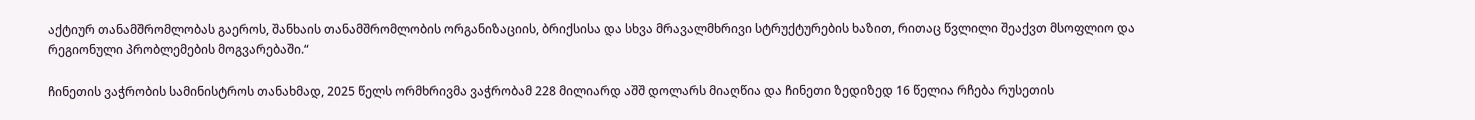აქტიურ თანამშრომლობას გაეროს, შანხაის თანამშრომლობის ორგანიზაციის, ბრიქსისა და სხვა მრავალმხრივი სტრუქტურების ხაზით, რითაც წვლილი შეაქვთ მსოფლიო და რეგიონული პრობლემების მოგვარებაში.“

ჩინეთის ვაჭრობის სამინისტროს თანახმად, 2025 წელს ორმხრივმა ვაჭრობამ 228 მილიარდ აშშ დოლარს მიაღწია და ჩინეთი ზედიზედ 16 წელია რჩება რუსეთის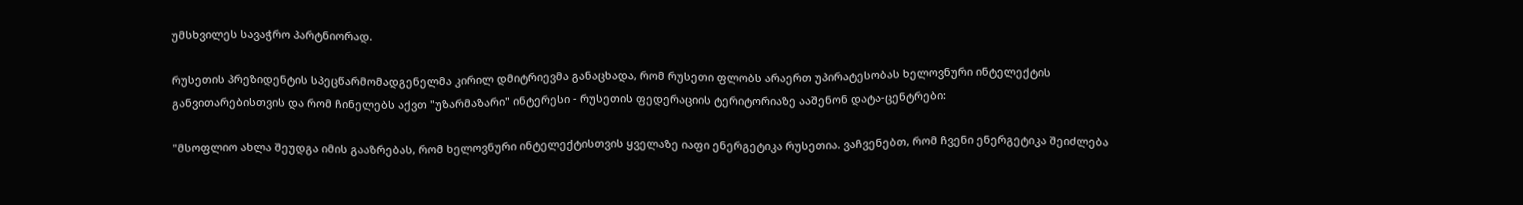უმსხვილეს სავაჭრო პარტნიორად.

რუსეთის პრეზიდენტის სპეცწარმომადგენელმა კირილ დმიტრიევმა განაცხადა, რომ რუსეთი ფლობს არაერთ უპირატესობას ხელოვნური ინტელექტის განვითარებისთვის და რომ ჩინელებს აქვთ "უზარმაზარი" ინტერესი - რუსეთის ფედერაციის ტერიტორიაზე ააშენონ დატა-ცენტრები:

"მსოფლიო ახლა შეუდგა იმის გააზრებას, რომ ხელოვნური ინტელექტისთვის ყველაზე იაფი ენერგეტიკა რუსეთია. ვაჩვენებთ, რომ ჩვენი ენერგეტიკა შეიძლება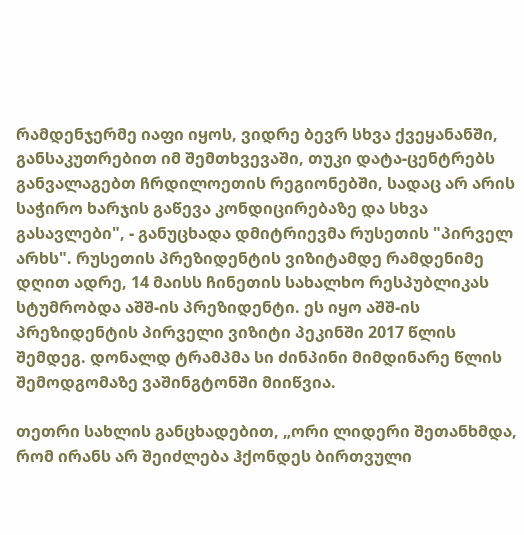რამდენჯერმე იაფი იყოს, ვიდრე ბევრ სხვა ქვეყანანში, განსაკუთრებით იმ შემთხვევაში, თუკი დატა-ცენტრებს განვალაგებთ ჩრდილოეთის რეგიონებში, სადაც არ არის საჭირო ხარჯის გაწევა კონდიცირებაზე და სხვა გასავლები", - განუცხადა დმიტრიევმა რუსეთის "პირველ არხს". რუსეთის პრეზიდენტის ვიზიტამდე რამდენიმე დღით ადრე, 14 მაისს ჩინეთის სახალხო რესპუბლიკას სტუმრობდა აშშ-ის პრეზიდენტი. ეს იყო აშშ-ის პრეზიდენტის პირველი ვიზიტი პეკინში 2017 წლის შემდეგ. დონალდ ტრამპმა სი ძინპინი მიმდინარე წლის შემოდგომაზე ვაშინგტონში მიიწვია.

თეთრი სახლის განცხადებით, „ორი ლიდერი შეთანხმდა, რომ ირანს არ შეიძლება ჰქონდეს ბირთვული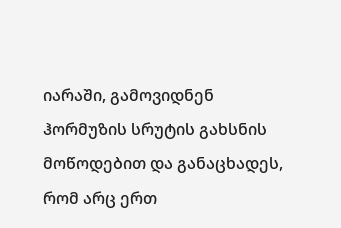იარაში, გამოვიდნენ ჰორმუზის სრუტის გახსნის მოწოდებით და განაცხადეს, რომ არც ერთ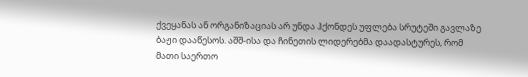ქვეყანას ან ორგანიზაციას არ უნდა ჰქონდეს უფლება სრუტეში გავლაზე ბაჟი დააწესოს. აშშ-ისა და ჩინეთის ლიდერებმა დაადასტურეს, რომ მათი საერთო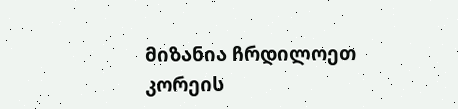მიზანია ჩრდილოეთ კორეის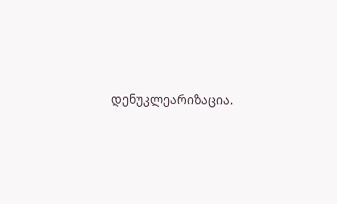დენუკლეარიზაცია.